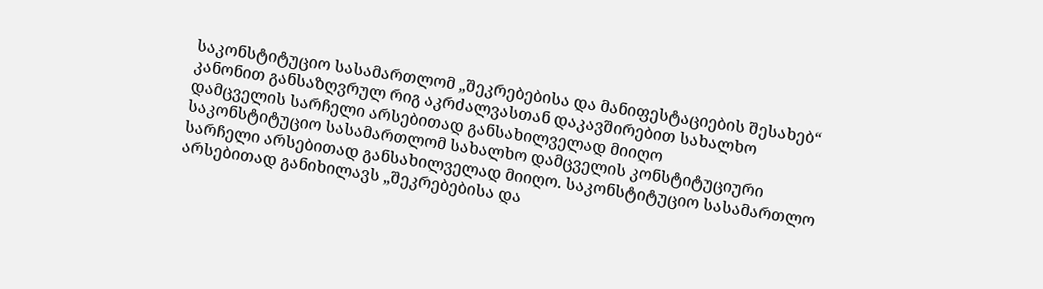საკონსტიტუციო სასამართლომ „შეკრებებისა და მანიფესტაციების შესახებ“ კანონით განსაზღვრულ რიგ აკრძალვასთან დაკავშირებით სახალხო დამცველის სარჩელი არსებითად განსახილველად მიიღო
საკონსტიტუციო სასამართლომ სახალხო დამცველის კონსტიტუციური სარჩელი არსებითად განსახილველად მიიღო. საკონსტიტუციო სასამართლო არსებითად განიხილავს „შეკრებებისა და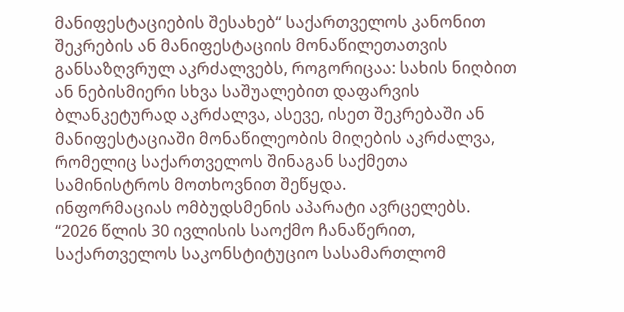მანიფესტაციების შესახებ“ საქართველოს კანონით შეკრების ან მანიფესტაციის მონაწილეთათვის განსაზღვრულ აკრძალვებს, როგორიცაა: სახის ნიღბით ან ნებისმიერი სხვა საშუალებით დაფარვის ბლანკეტურად აკრძალვა, ასევე, ისეთ შეკრებაში ან მანიფესტაციაში მონაწილეობის მიღების აკრძალვა, რომელიც საქართველოს შინაგან საქმეთა სამინისტროს მოთხოვნით შეწყდა.
ინფორმაციას ომბუდსმენის აპარატი ავრცელებს.
“2026 წლის 30 ივლისის საოქმო ჩანაწერით, საქართველოს საკონსტიტუციო სასამართლომ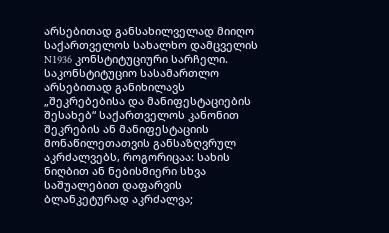არსებითად განსახილველად მიიღო საქართველოს სახალხო დამცველის N1936 კონსტიტუციური სარჩელი.
საკონსტიტუციო სასამართლო არსებითად განიხილავს „შეკრებებისა და მანიფესტაციების შესახებ“ საქართველოს კანონით შეკრების ან მანიფესტაციის მონაწილეთათვის განსაზღვრულ აკრძალვებს, როგორიცაა: სახის ნიღბით ან ნებისმიერი სხვა საშუალებით დაფარვის ბლანკეტურად აკრძალვა;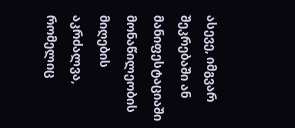ასევე, იმგვარ შეკრებაში ან მანიფესტაციაში მონაწილეობის მიღების აკრძალვა, რომელიც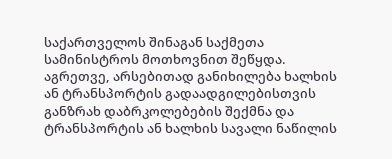საქართველოს შინაგან საქმეთა სამინისტროს მოთხოვნით შეწყდა.
აგრეთვე, არსებითად განიხილება ხალხის ან ტრანსპორტის გადაადგილებისთვის განზრახ დაბრკოლებების შექმნა და ტრანსპორტის ან ხალხის სავალი ნაწილის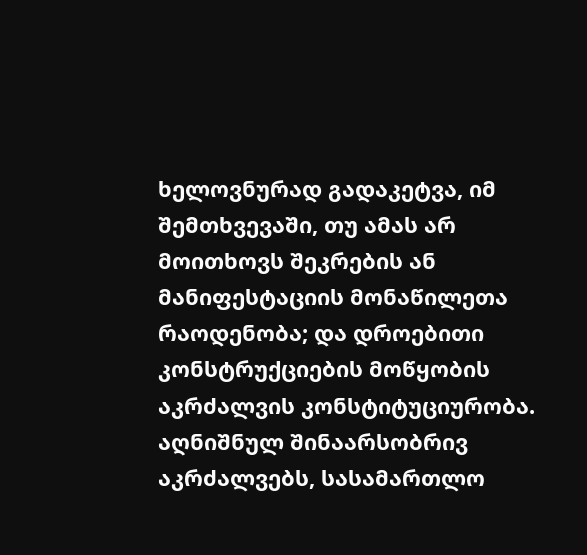ხელოვნურად გადაკეტვა, იმ შემთხვევაში, თუ ამას არ მოითხოვს შეკრების ან მანიფესტაციის მონაწილეთა რაოდენობა; და დროებითი კონსტრუქციების მოწყობის აკრძალვის კონსტიტუციურობა.
აღნიშნულ შინაარსობრივ აკრძალვებს, სასამართლო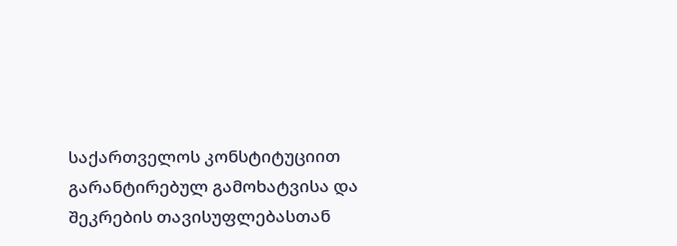საქართველოს კონსტიტუციით გარანტირებულ გამოხატვისა და შეკრების თავისუფლებასთან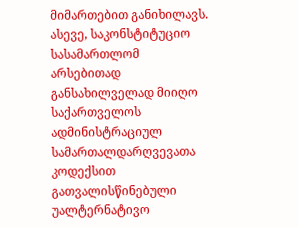მიმართებით განიხილავს.
ასევე, საკონსტიტუციო სასამართლომ არსებითად განსახილველად მიიღო საქართველოს ადმინისტრაციულ სამართალდარღვევათა კოდექსით გათვალისწინებული უალტერნატივო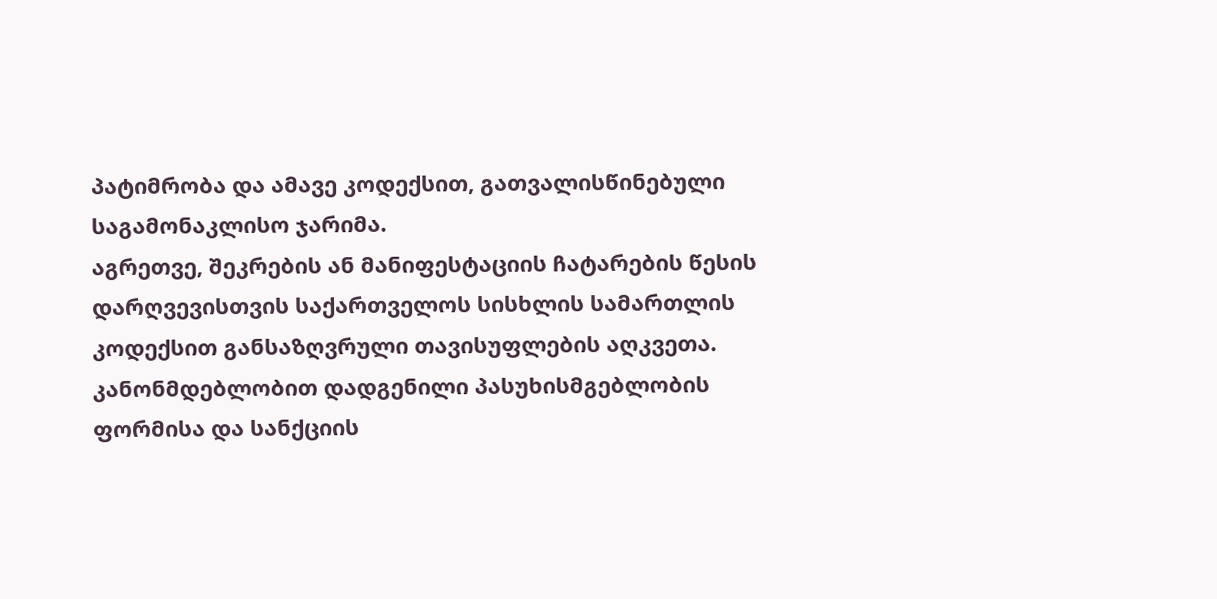პატიმრობა და ამავე კოდექსით, გათვალისწინებული საგამონაკლისო ჯარიმა.
აგრეთვე, შეკრების ან მანიფესტაციის ჩატარების წესის დარღვევისთვის საქართველოს სისხლის სამართლის კოდექსით განსაზღვრული თავისუფლების აღკვეთა. კანონმდებლობით დადგენილი პასუხისმგებლობის ფორმისა და სანქციის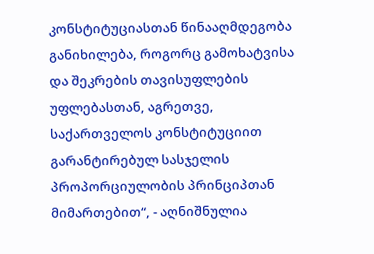კონსტიტუციასთან წინააღმდეგობა განიხილება, როგორც გამოხატვისა და შეკრების თავისუფლების უფლებასთან, აგრეთვე, საქართველოს კონსტიტუციით გარანტირებულ სასჯელის პროპორციულობის პრინციპთან მიმართებით“, - აღნიშნულია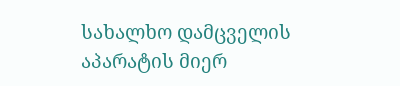სახალხო დამცველის აპარატის მიერ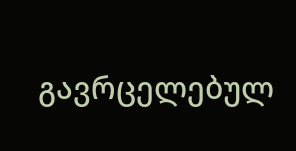გავრცელებულ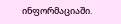ინფორმაციაში.